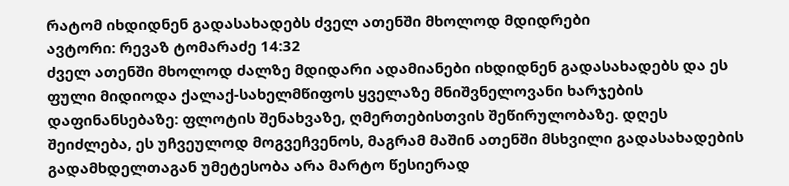რატომ იხდიდნენ გადასახადებს ძველ ათენში მხოლოდ მდიდრები
ავტორი: რევაზ ტომარაძე 14:32
ძველ ათენში მხოლოდ ძალზე მდიდარი ადამიანები იხდიდნენ გადასახადებს და ეს ფული მიდიოდა ქალაქ-სახელმწიფოს ყველაზე მნიშვნელოვანი ხარჯების დაფინანსებაზე: ფლოტის შენახვაზე, ღმერთებისთვის შეწირულობაზე. დღეს შეიძლება, ეს უჩვეულოდ მოგვეჩვენოს, მაგრამ მაშინ ათენში მსხვილი გადასახადების გადამხდელთაგან უმეტესობა არა მარტო წესიერად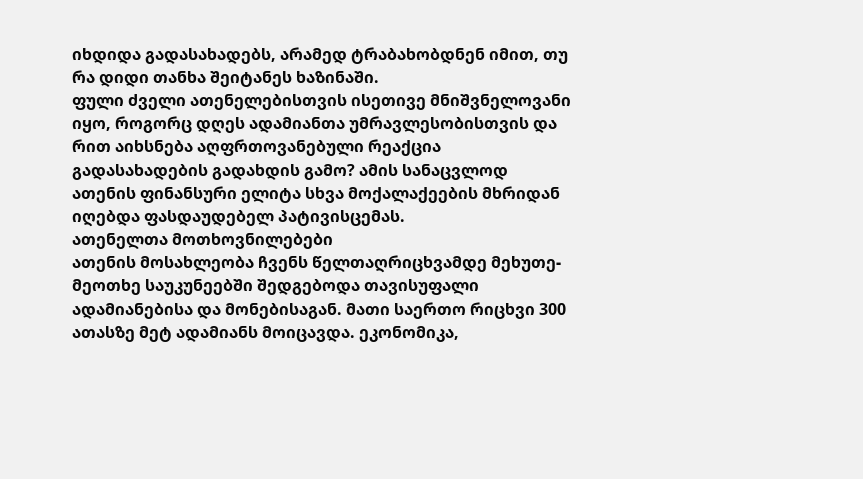იხდიდა გადასახადებს, არამედ ტრაბახობდნენ იმით, თუ რა დიდი თანხა შეიტანეს ხაზინაში.
ფული ძველი ათენელებისთვის ისეთივე მნიშვნელოვანი იყო, როგორც დღეს ადამიანთა უმრავლესობისთვის და რით აიხსნება აღფრთოვანებული რეაქცია გადასახადების გადახდის გამო? ამის სანაცვლოდ ათენის ფინანსური ელიტა სხვა მოქალაქეების მხრიდან იღებდა ფასდაუდებელ პატივისცემას.
ათენელთა მოთხოვნილებები
ათენის მოსახლეობა ჩვენს წელთაღრიცხვამდე მეხუთე-მეოთხე საუკუნეებში შედგებოდა თავისუფალი ადამიანებისა და მონებისაგან. მათი საერთო რიცხვი 300 ათასზე მეტ ადამიანს მოიცავდა. ეკონომიკა,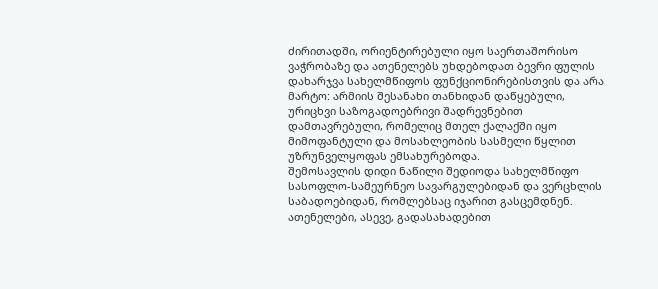ძირითადში, ორიენტირებული იყო საერთაშორისო ვაჭრობაზე და ათენელებს უხდებოდათ ბევრი ფულის დახარჯვა სახელმწიფოს ფუნქციონირებისთვის და არა მარტო: არმიის შესანახი თანხიდან დაწყებული, ურიცხვი საზოგადოებრივი შადრევნებით დამთავრებული, რომელიც მთელ ქალაქში იყო მიმოფანტული და მოსახლეობის სასმელი წყლით უზრუნველყოფას ემსახურებოდა.
შემოსავლის დიდი ნაწილი შედიოდა სახელმწიფო სასოფლო-სამეურნეო სავარგულებიდან და ვერცხლის საბადოებიდან, რომლებსაც იჯარით გასცემდნენ. ათენელები, ასევე, გადასახადებით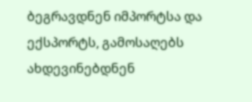ბეგრავდნენ იმპორტსა და ექსპორტს, გამოსაღებს ახდევინებდნენ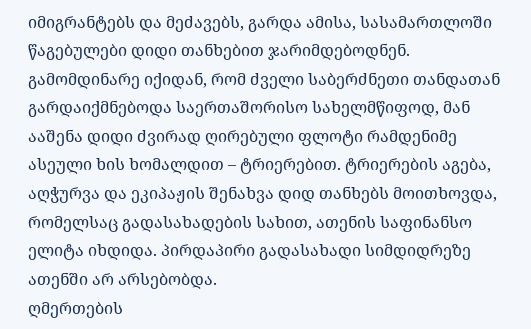იმიგრანტებს და მეძავებს, გარდა ამისა, სასამართლოში წაგებულები დიდი თანხებით ჯარიმდებოდნენ.
გამომდინარე იქიდან, რომ ძველი საბერძნეთი თანდათან გარდაიქმნებოდა საერთაშორისო სახელმწიფოდ, მან ააშენა დიდი ძვირად ღირებული ფლოტი რამდენიმე ასეული ხის ხომალდით – ტრიერებით. ტრიერების აგება, აღჭურვა და ეკიპაჟის შენახვა დიდ თანხებს მოითხოვდა, რომელსაც გადასახადების სახით, ათენის საფინანსო ელიტა იხდიდა. პირდაპირი გადასახადი სიმდიდრეზე ათენში არ არსებობდა.
ღმერთების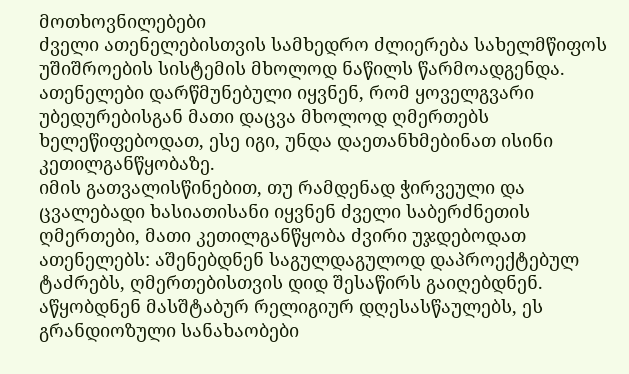მოთხოვნილებები
ძველი ათენელებისთვის სამხედრო ძლიერება სახელმწიფოს უშიშროების სისტემის მხოლოდ ნაწილს წარმოადგენდა. ათენელები დარწმუნებული იყვნენ, რომ ყოველგვარი უბედურებისგან მათი დაცვა მხოლოდ ღმერთებს ხელეწიფებოდათ, ესე იგი, უნდა დაეთანხმებინათ ისინი კეთილგანწყობაზე.
იმის გათვალისწინებით, თუ რამდენად ჭირვეული და ცვალებადი ხასიათისანი იყვნენ ძველი საბერძნეთის ღმერთები, მათი კეთილგანწყობა ძვირი უჯდებოდათ ათენელებს: აშენებდნენ საგულდაგულოდ დაპროექტებულ ტაძრებს, ღმერთებისთვის დიდ შესაწირს გაიღებდნენ. აწყობდნენ მასშტაბურ რელიგიურ დღესასწაულებს, ეს გრანდიოზული სანახაობები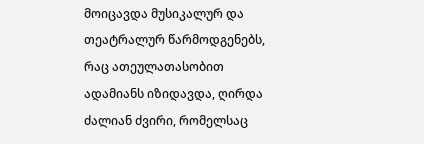მოიცავდა მუსიკალურ და თეატრალურ წარმოდგენებს, რაც ათეულათასობით ადამიანს იზიდავდა, ღირდა ძალიან ძვირი, რომელსაც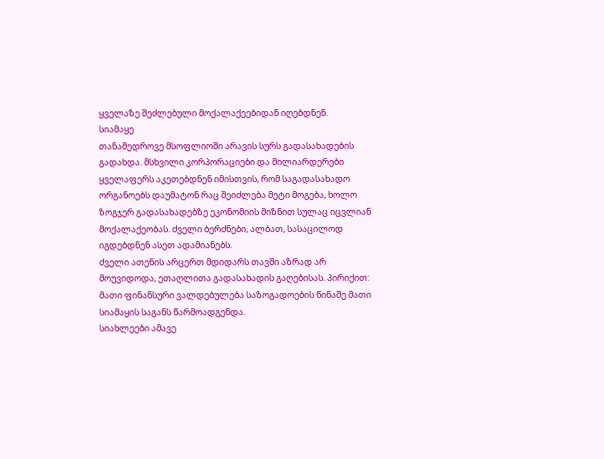ყველაზე შეძლებული მოქალაქეებიდან იღებდნენ.
სიამაყე
თანამედროვე მსოფლიოში არავის სურს გადასახადების გადახდა. მსხვილი კორპორაციები და მილიარდერები ყველაფერს აკეთებდნენ იმისთვის, რომ საგადასახადო ორგანოებს დაუმატონ რაც შეიძლება მეტი მოგება, ხოლო ზოგჯერ გადასახადებზე ეკონომიის მიზნით სულაც იცვლიან მოქალაქეობას. ძველი ბერძნები, ალბათ, სასაცილოდ იგდებდნენ ასეთ ადამიანებს.
ძველი ათენის არცერთ მდიდარს თავში აზრად არ მოუვიდოდა, ეთაღლითა გადასახადის გაღებისას. პირიქით: მათი ფინანსური ვალდებულება საზოგადოების წინაშე მათი სიამაყის საგანს წარმოადგენდა.
სიახლეები ამავე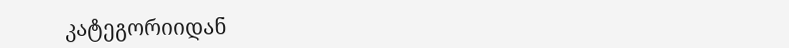კატეგორიიდან